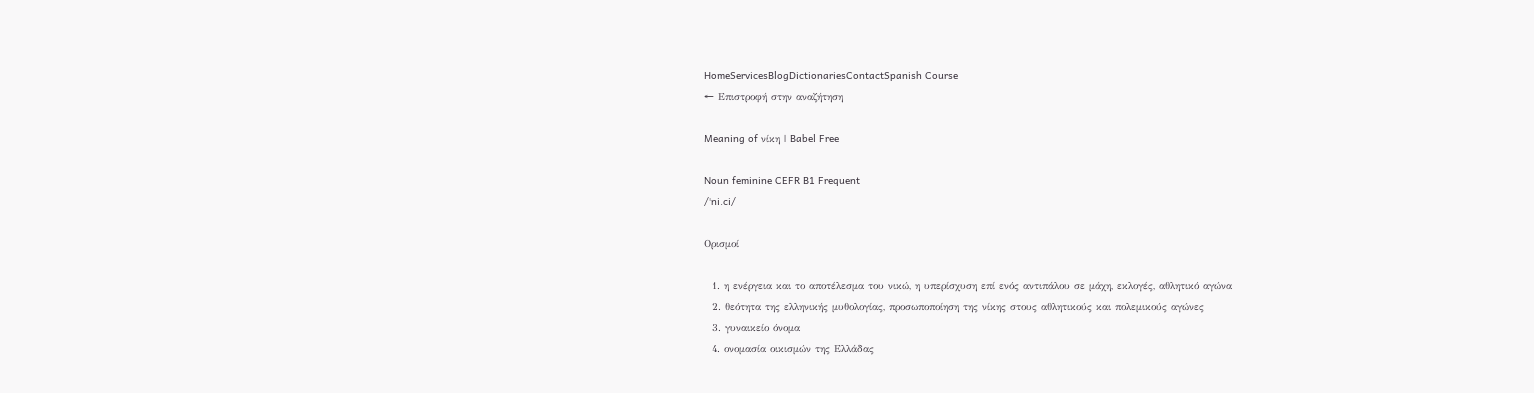HomeServicesBlogDictionariesContactSpanish Course
← Επιστροφή στην αναζήτηση

Meaning of νίκη | Babel Free

Noun feminine CEFR B1 Frequent
/ˈni.ci/

Ορισμοί

  1. η ενέργεια και το αποτέλεσμα του νικώ, η υπερίσχυση επί ενός αντιπάλου σε μάχη, εκλογές, αθλητικό αγώνα
  2. θεότητα της ελληνικής μυθολογίας, προσωποποίηση της νίκης στους αθλητικούς και πολεμικούς αγώνες
  3. γυναικείο όνομα
  4. ονομασία οικισμών της Ελλάδας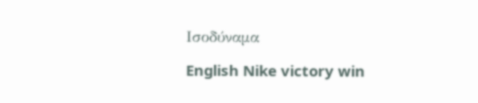Ισοδύναμα

English Nike victory win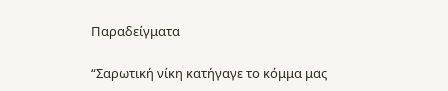Παραδείγματα

“Σαρωτική νίκη κατήγαγε το κόμμα μας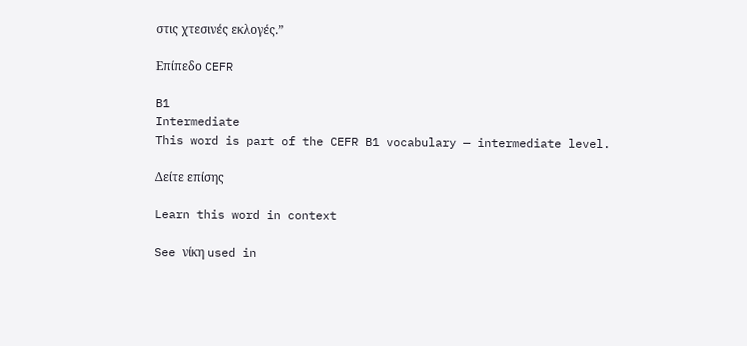στις χτεσινές εκλογές.”

Επίπεδο CEFR

B1
Intermediate
This word is part of the CEFR B1 vocabulary — intermediate level.

Δείτε επίσης

Learn this word in context

See νίκη used in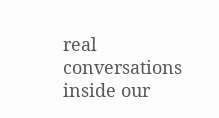real conversations inside our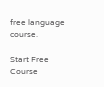free language course.

Start Free Course